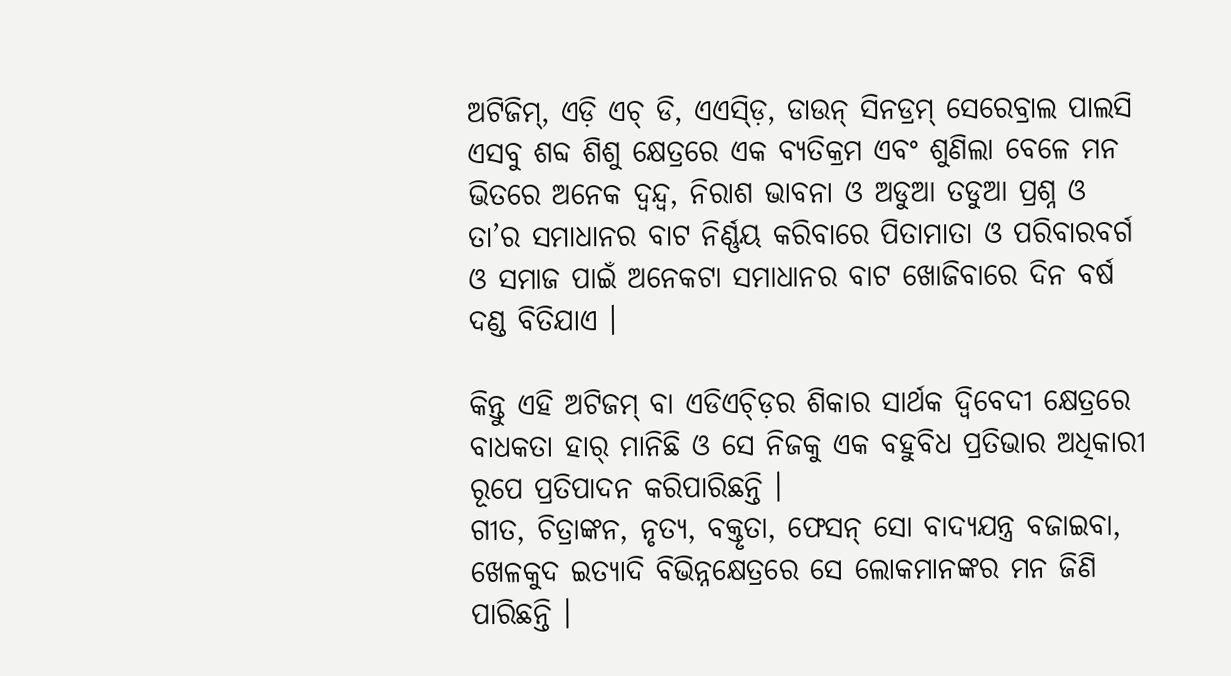ଅଟିଜିମ୍, ଏଡ଼ି ଏଚ୍ ଡି, ଏଏସ୍ଡ଼ି, ଡାଉନ୍ ସିନଡ୍ରମ୍ ସେରେବ୍ରାଲ ପାଲସି ଏସବୁ ଶବ୍ଦ ଶିଶୁ କ୍ଷେତ୍ରରେ ଏକ ବ୍ୟତିକ୍ରମ ଏବଂ ଶୁଣିଲା ବେଳେ ମନ ଭିତରେ ଅନେକ ଦ୍ୱନ୍ଦ୍ୱ, ନିରାଶ ଭାବନା ଓ ଅଡୁଆ ତଡୁଆ ପ୍ରଶ୍ନ ଓ ତା’ର ସମାଧାନର ବାଟ ନିର୍ଣ୍ଣୟ କରିବାରେ ପିତାମାତା ଓ ପରିବାରବର୍ଗ ଓ ସମାଜ ପାଇଁ ଅନେକଟା ସମାଧାନର ବାଟ ଖୋଜିବାରେ ଦିନ ବର୍ଷ ଦଣ୍ଡ ବିତିଯାଏ ।

କିନ୍ତୁ ଏହି ଅଟିଜମ୍ ବା ଏଡିଏଚ୍ଡ଼ିର ଶିକାର ସାର୍ଥକ ଦ୍ୱିବେଦୀ କ୍ଷେତ୍ରରେ ବାଧକତା ହାର୍ ମାନିଛି ଓ ସେ ନିଜକୁ ଏକ ବହୁବିଧ ପ୍ରତିଭାର ଅଧିକାରୀ ରୂପେ ପ୍ରତିପାଦନ କରିପାରିଛନ୍ତି ।
ଗୀତ, ଚିତ୍ରାଙ୍କନ, ନୃତ୍ୟ, ବକ୍ତୃତା, ଫେସନ୍ ସୋ ବାଦ୍ୟଯନ୍ତ୍ର ବଜାଇବା, ଖେଳକୁଦ ଇତ୍ୟାଦି ବିଭିନ୍ନକ୍ଷେତ୍ରରେ ସେ ଲୋକମାନଙ୍କର ମନ ଜିଣି ପାରିଛନ୍ତି ।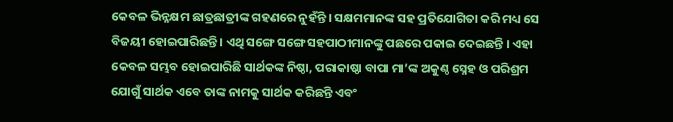କେବଳ ଭିନ୍ନକ୍ଷମ ଛାତ୍ରଛାତ୍ରୀଙ୍କ ଗହଣରେ ନୁହଁନ୍ତି । ସକ୍ଷମମାନଙ୍କ ସହ ପ୍ରତିଯୋଗିତା କରି ମଧ୍ୟ ସେ ବିଜୟୀ ହୋଇପାରିଛନ୍ତି । ଏଥି ସଙ୍ଗେ ସଙ୍ଗେ ସହପାଠୀମାନଙ୍କୁ ପଛରେ ପକାଇ ଦେଇଛନ୍ତି । ଏହା କେବଳ ସମ୍ଭବ ହୋଇପାରିଛି ସାର୍ଥକଙ୍କ ନିଷ୍ଠା, ପରାକାଷ୍ଠା ବାପା ମା’ଙ୍କ ଅକୁଣ୍ଠ ସ୍ନେହ ଓ ପରିଶ୍ରମ ଯୋଗୁଁ ସାର୍ଥକ ଏବେ ତାଙ୍କ ନାମକୁ ସାର୍ଥକ କରିଛନ୍ତି ଏବଂ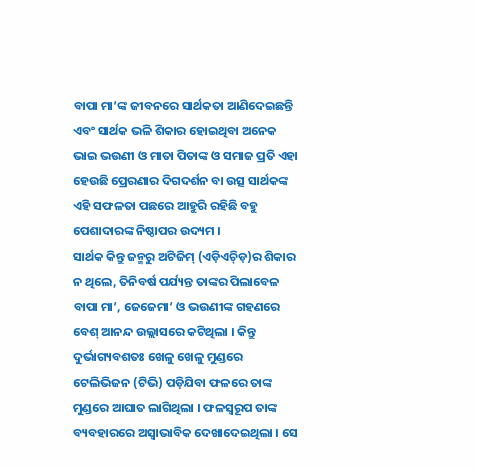ବାପା ମା’ଙ୍କ ଜୀବନରେ ସାର୍ଥକତା ଆଣିଦେଇଛନ୍ତି ଏବଂ ସାର୍ଥକ ଭଳି ଶିକାର ହୋଇଥିବା ଅନେକ ଭାଇ ଭଉଣୀ ଓ ମାତା ପିତାଙ୍କ ଓ ସମାଜ ପ୍ରତି ଏହା ହେଉଛି ପ୍ରେରଣାର ଦିଗଦର୍ଶନ ବା ଉତ୍ସ ସାର୍ଥକଙ୍କ ଏହି ସଫଳତା ପଛରେ ଆହୁରି ରହିଛି ବହୁ ପେଶାଦାରଙ୍କ ନିଷ୍ଠାପର ଉଦ୍ୟମ ।
ସାର୍ଥକ କିନ୍ତୁ ଜନ୍ମରୁ ଅଟିଜିମ୍ (ଏଡ଼ିଏଚ୍ଡ଼ି)ର ଶିକାର ନ ଥିଲେ, ତିନିବର୍ଷ ପର୍ଯ୍ୟନ୍ତ ତାଙ୍କର ପିଲାବେଳ ବାପା ମା’, ଜେଜେମା’ ଓ ଭଉଣୀଙ୍କ ଗହଣରେ ବେଶ୍ ଆନନ୍ଦ ଉଲ୍ଲାସରେ କଟିଥିଲା । କିନ୍ତୁ ଦୁର୍ଭାଗ୍ୟବଶତଃ ଖେଳୁ ଖେଳୁ ମୁଣ୍ଡରେ ଟେଲିଭିଜନ (ଟିଭି) ପଡ଼ିଯିବା ଫଳରେ ତାଙ୍କ ମୁଣ୍ଡରେ ଆଘାତ ଲାଗିଥିଲା । ଫଳସ୍ୱରୂପ ତାଙ୍କ ବ୍ୟବହାରରେ ଅସ୍ୱାଭାବିକ ଦେଖାଦେଇଥିଲା । ସେ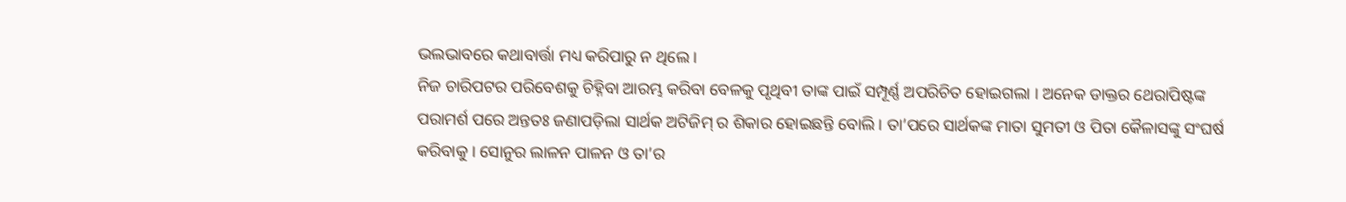ଭଲଭାବରେ କଥାବାର୍ତ୍ତା ମଧ୍ୟ କରିପାରୁ ନ ଥିଲେ ।
ନିଜ ଚାରିପଟର ପରିବେଶକୁ ଚିହ୍ନିବା ଆରମ୍ଭ କରିବା ବେଳକୁ ପୃଥିବୀ ତାଙ୍କ ପାଇଁ ସମ୍ପୂର୍ଣ୍ଣ ଅପରିଚିତ ହୋଇଗଲା । ଅନେକ ଡାକ୍ତର ଥେରାପିଷ୍ଟଙ୍କ ପରାମର୍ଶ ପରେ ଅନ୍ତତଃ ଜଣାପଡ଼ିଲା ସାର୍ଥକ ଅଟିଜିମ୍ ର ଶିକାର ହୋଇଛନ୍ତି ବୋଲି । ତା’ପରେ ସାର୍ଥକଙ୍କ ମାତା ସୁମତୀ ଓ ପିତା କୈଳାସଙ୍କୁ ସଂଘର୍ଷ କରିବାକୁ । ସୋନୁର ଲାଳନ ପାଳନ ଓ ତା’ର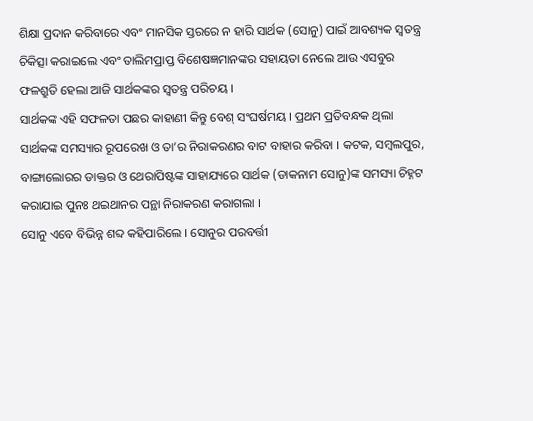ଶିକ୍ଷା ପ୍ରଦାନ କରିବାରେ ଏବଂ ମାନସିକ ସ୍ତରରେ ନ ହାରି ସାର୍ଥକ (ସୋନୁ) ପାଇଁ ଆବଶ୍ୟକ ସ୍ୱତନ୍ତ୍ର ଚିକିତ୍ସା କରାଇଲେ ଏବଂ ତାଲିମପ୍ରାପ୍ତ ବିଶେଷଜ୍ଞମାନଙ୍କର ସହାୟତା ନେଲେ ଆଉ ଏସବୁର ଫଳଶ୍ରୁତି ହେଲା ଆଜି ସାର୍ଥକଙ୍କର ସ୍ୱତନ୍ତ୍ର ପରିଚୟ ।
ସାର୍ଥକଙ୍କ ଏହି ସଫଳତା ପଛର କାହାଣୀ କିନ୍ତୁ ବେଶ୍ ସଂଘର୍ଷମୟ । ପ୍ରଥମ ପ୍ରତିବନ୍ଧକ ଥିଲା ସାର୍ଥକଙ୍କ ସମସ୍ୟାର ରୂପରେଖ ଓ ତା’ର ନିରାକରଣର ବାଟ ବାହାର କରିବା । କଟକ, ସମ୍ବଲପୁର, ବାଙ୍ଗାଲୋରର ଡାକ୍ତର ଓ ଥେରାପିଷ୍ଟଙ୍କ ସାହାଯ୍ୟରେ ସାର୍ଥକ (ଡାକନାମ ସୋନୁ)ଙ୍କ ସମସ୍ୟା ଚିହ୍ନଟ କରାଯାଇ ପୁନଃ ଥଇଥାନର ପନ୍ଥା ନିରାକରଣ କରାଗଲା ।
ସୋନୁ ଏବେ ବିଭିନ୍ନ ଶବ୍ଦ କହିପାରିଲେ । ସୋନୁର ପରବର୍ତ୍ତୀ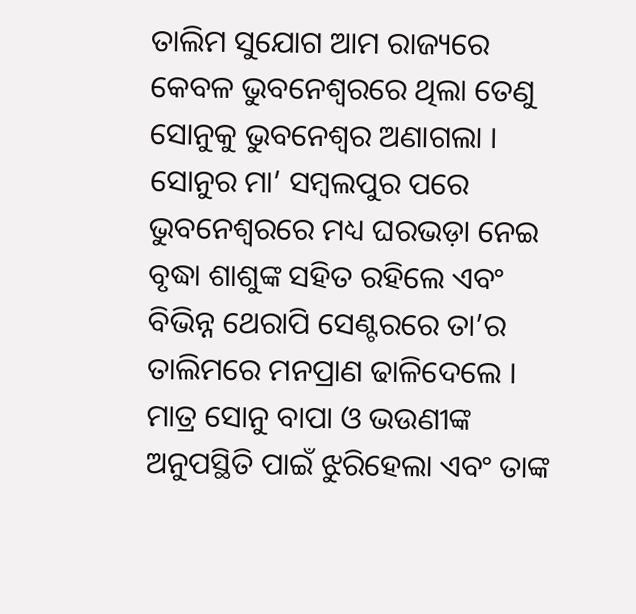ତାଲିମ ସୁଯୋଗ ଆମ ରାଜ୍ୟରେ କେବଳ ଭୁବନେଶ୍ୱରରେ ଥିଲା ତେଣୁ ସୋନୁକୁ ଭୁବନେଶ୍ୱର ଅଣାଗଲା । ସୋନୁର ମା’ ସମ୍ବଲପୁର ପରେ ଭୁବନେଶ୍ୱରରେ ମଧ୍ୟ ଘରଭଡ଼ା ନେଇ ବୃଦ୍ଧା ଶାଶୁଙ୍କ ସହିତ ରହିଲେ ଏବଂ ବିଭିନ୍ନ ଥେରାପି ସେଣ୍ଟରରେ ତା’ର ତାଲିମରେ ମନପ୍ରାଣ ଢାଳିଦେଲେ । ମାତ୍ର ସୋନୁ ବାପା ଓ ଭଉଣୀଙ୍କ ଅନୁପସ୍ଥିତି ପାଇଁ ଝୁରିହେଲା ଏବଂ ତାଙ୍କ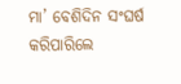ମା’ ବେଶିଦିନ ସଂଘର୍ଷ କରିପାରିଲେ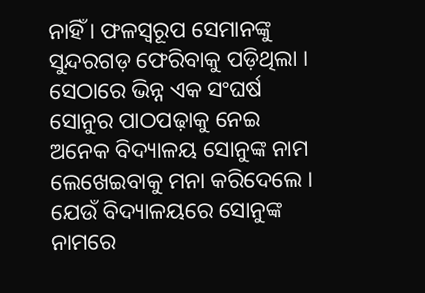ନାହିଁ । ଫଳସ୍ୱରୂପ ସେମାନଙ୍କୁ ସୁନ୍ଦରଗଡ଼ ଫେରିବାକୁ ପଡ଼ିଥିଲା ।
ସେଠାରେ ଭିନ୍ନ ଏକ ସଂଘର୍ଷ ସୋନୁର ପାଠପଢ଼ାକୁ ନେଇ ଅନେକ ବିଦ୍ୟାଳୟ ସୋନୁଙ୍କ ନାମ ଲେଖେଇବାକୁ ମନା କରିଦେଲେ । ଯେଉଁ ବିଦ୍ୟାଳୟରେ ସୋନୁଙ୍କ ନାମରେ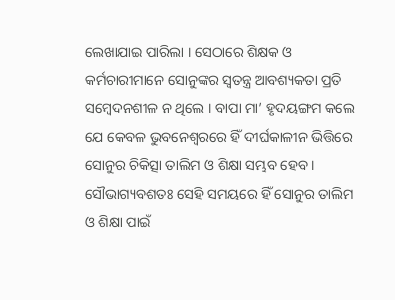ଲେଖାଯାଇ ପାରିଲା । ସେଠାରେ ଶିକ୍ଷକ ଓ କର୍ମଚାରୀମାନେ ସୋନୁଙ୍କର ସ୍ୱତନ୍ତ୍ର ଆବଶ୍ୟକତା ପ୍ରତି ସମ୍ବେଦନଶୀଳ ନ ଥିଲେ । ବାପା ମା’ ହୃଦୟଙ୍ଗମ କଲେ ଯେ କେବଳ ଭୁବନେଶ୍ୱରରେ ହିଁ ଦୀର୍ଘକାଳୀନ ଭିତ୍ତିରେ ସୋନୁର ଚିକିତ୍ସା ତାଲିମ ଓ ଶିକ୍ଷା ସମ୍ଭବ ହେବ ।
ସୌଭାଗ୍ୟବଶତଃ ସେହି ସମୟରେ ହିଁ ସୋନୁର ତାଲିମ ଓ ଶିକ୍ଷା ପାଇଁ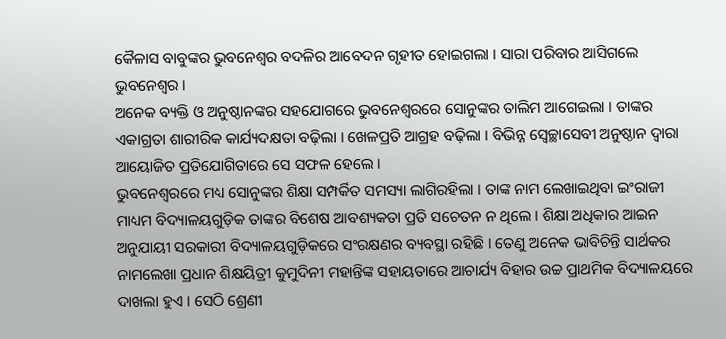କୈଳାସ ବାବୁଙ୍କର ଭୁବନେଶ୍ୱର ବଦଳିର ଆବେଦନ ଗୃହୀତ ହୋଇଗଲା । ସାରା ପରିବାର ଆସିଗଲେ ଭୁବନେଶ୍ୱର ।
ଅନେକ ବ୍ୟକ୍ତି ଓ ଅନୁଷ୍ଠାନଙ୍କର ସହଯୋଗରେ ଭୁବନେଶ୍ୱରରେ ସୋନୁଙ୍କର ତାଲିମ ଆଗେଇଲା । ତାଙ୍କର ଏକାଗ୍ରତା ଶାରୀରିକ କାର୍ଯ୍ୟଦକ୍ଷତା ବଢ଼ିଲା । ଖେଳପ୍ରତି ଆଗ୍ରହ ବଢ଼ିଲା । ବିଭିନ୍ନ ସ୍ୱେଚ୍ଛାସେବୀ ଅନୁଷ୍ଠାନ ଦ୍ୱାରା ଆୟୋଜିତ ପ୍ରତିଯୋଗିତାରେ ସେ ସଫଳ ହେଲେ ।
ଭୁବନେଶ୍ୱରରେ ମଧ୍ୟ ସୋନୁଙ୍କର ଶିକ୍ଷା ସମ୍ପର୍କିତ ସମସ୍ୟା ଲାଗିରହିଲା । ତାଙ୍କ ନାମ ଲେଖାଇଥିବା ଇଂରାଜୀ ମାଧ୍ୟମ ବିଦ୍ୟାଳୟଗୁଡ଼ିକ ତାଙ୍କର ବିଶେଷ ଆବଶ୍ୟକତା ପ୍ରତି ସଚେତନ ନ ଥିଲେ । ଶିକ୍ଷା ଅଧିକାର ଆଇନ ଅନୁଯାୟୀ ସରକାରୀ ବିଦ୍ୟାଳୟଗୁଡ଼ିକରେ ସଂରକ୍ଷଣର ବ୍ୟବସ୍ଥା ରହିଛି । ତେଣୁ ଅନେକ ଭାବିଚିନ୍ତି ସାର୍ଥକର ନାମଲେଖା ପ୍ରଧାନ ଶିକ୍ଷୟିତ୍ରୀ କୁମୁଦିନୀ ମହାନ୍ତିଙ୍କ ସହାୟତାରେ ଆଚାର୍ଯ୍ୟ ବିହାର ଉଚ୍ଚ ପ୍ରାଥମିକ ବିଦ୍ୟାଳୟରେ ଦାଖଲା ହୁଏ । ସେଠି ଶ୍ରେଣୀ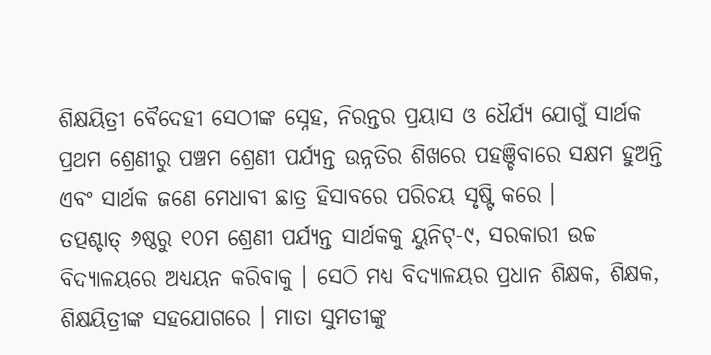ଶିକ୍ଷୟିତ୍ରୀ ବୈଦେହୀ ସେଠୀଙ୍କ ସ୍ନେହ, ନିରନ୍ତର ପ୍ରୟାସ ଓ ଧୈର୍ଯ୍ୟ ଯୋଗୁଁ ସାର୍ଥକ ପ୍ରଥମ ଶ୍ରେଣୀରୁ ପଞ୍ଚମ ଶ୍ରେଣୀ ପର୍ଯ୍ୟନ୍ତ ଉନ୍ନତିର ଶିଖରେ ପହଞ୍ଚିବାରେ ସକ୍ଷମ ହୁଅନ୍ତି ଏବଂ ସାର୍ଥକ ଜଣେ ମେଧାବୀ ଛାତ୍ର ହିସାବରେ ପରିଚୟ ସୃଷ୍ଟି କରେ ।
ତତ୍ପଶ୍ଚାତ୍ ୬ଷ୍ଠରୁ ୧୦ମ ଶ୍ରେଣୀ ପର୍ଯ୍ୟନ୍ତ ସାର୍ଥକକୁ ୟୁନିଟ୍-୯, ସରକାରୀ ଉଚ୍ଚ ବିଦ୍ୟାଳୟରେ ଅଧ୍ୟୟନ କରିବାକୁ । ସେଠି ମଧ୍ୟ ବିଦ୍ୟାଳୟର ପ୍ରଧାନ ଶିକ୍ଷକ, ଶିକ୍ଷକ, ଶିକ୍ଷୟିତ୍ରୀଙ୍କ ସହଯୋଗରେ । ମାତା ସୁମତୀଙ୍କୁ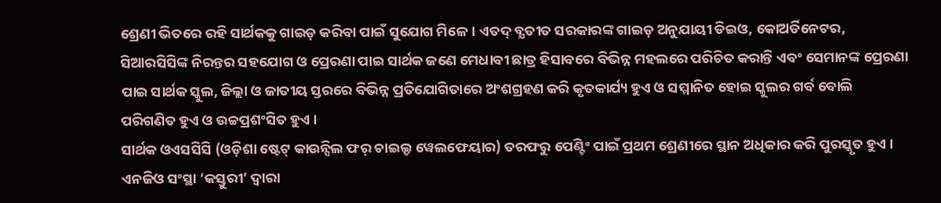ଶ୍ରେଣୀ ଭିତରେ ରହି ସାର୍ଥକକୁ ଗାଇଡ଼ କରିବା ପାଇଁ ସୁଯୋଗ ମିଳେ । ଏତଦ୍ ବ୍ଯତୀତ ସରକାରଙ୍କ ଗାଇଡ଼ ଅନୁଯାୟୀ ଡିଇଓ, କୋଅର୍ଡିନେଟର, ସିଆରସିସିଙ୍କ ନିରନ୍ତର ସହଯୋଗ ଓ ପ୍ରେରଣା ପାଇ ସାର୍ଥକ ଜଣେ ମେଧାବୀ ଛାତ୍ର ହିସାବରେ ବିଭିନ୍ନ ମହଲରେ ପରିଚିତ କରାନ୍ତି ଏବଂ ସେମାନଙ୍କ ପ୍ରେରଣା ପାଇ ସାର୍ଥକ ସ୍କୁଲ, ଜିଲ୍ଲା ଓ ଜାତୀୟ ସ୍ତରରେ ବିଭିନ୍ନ ପ୍ରତିଯୋଗିତାରେ ଅଂଶଗ୍ରହଣ କରି କୃତକାର୍ଯ୍ୟ ହୁଏ ଓ ସମ୍ମାନିତ ହୋଇ ସ୍କୁଲର ଗର୍ବ ବୋଲି ପରିଗଣିତ ହୁଏ ଓ ଉଚ୍ଚପ୍ରଶଂସିତ ହୁଏ ।
ସାର୍ଥକ ଓଏସସିସି (ଓଡ଼ିଶା ଷ୍ଟେଟ୍ କାଉନ୍ସିଲ ଫର୍ ଚାଇଲ୍ଡ ୱେଲଫେୟାର) ତରଫରୁ ପେଣ୍ଟିଂ ପାଇଁ ପ୍ରଥମ ଶ୍ରେଣୀରେ ସ୍ଥାନ ଅଧିକାର କରି ପୁରସ୍କୃତ ହୁଏ । ଏନଜିଓ ସଂସ୍ଥା ‘କସ୍ତୁରୀ’ ଦ୍ୱାରା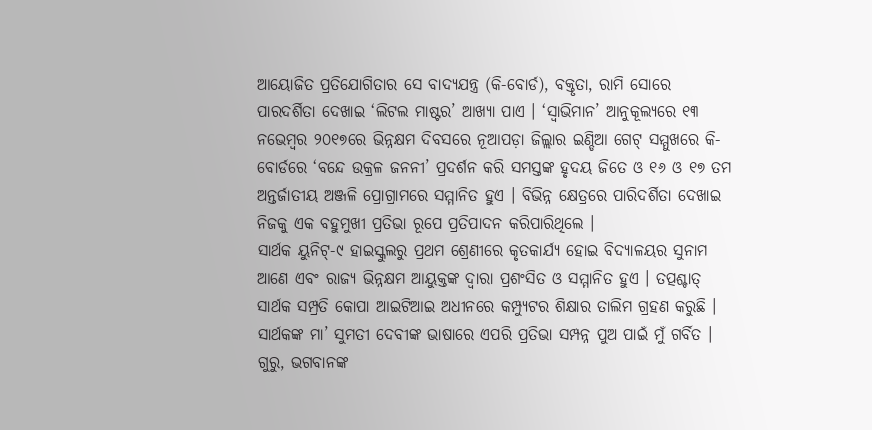ଆୟୋଜିତ ପ୍ରତିଯୋଗିତାର ସେ ବାଦ୍ୟଯନ୍ତ୍ର (କି-ବୋର୍ଡ), ବକ୍ତୃତା, ରାମି ସୋରେ ପାରଦର୍ଶିତା ଦେଖାଇ ‘ଲିଟଲ ମାଷ୍ଟର’ ଆଖ୍ୟା ପାଏ । ‘ସ୍ୱାଭିମାନ’ ଆନୁକୂଲ୍ୟରେ ୧୩ ନଭେମ୍ବର ୨୦୧୭ରେ ଭିନ୍ନକ୍ଷମ ଦିବସରେ ନୂଆପଡ଼ା ଜିଲ୍ଲାର ଇଣ୍ଡିଆ ଗେଟ୍ ସମ୍ମୁଖରେ କି-ବୋର୍ଡରେ ‘ବନ୍ଦେ ଉକ୍ରଳ ଜନନୀ’ ପ୍ରଦର୍ଶନ କରି ସମସ୍ତଙ୍କ ହୃଦୟ ଜିତେ ଓ ୧୬ ଓ ୧୭ ତମ ଅନ୍ତର୍ଜାତୀୟ ଅଞ୍ଜଳି ପ୍ରୋଗ୍ରାମରେ ସମ୍ମାନିତ ହୁଏ । ବିଭିନ୍ନ କ୍ଷେତ୍ରରେ ପାରିଦର୍ଶିତା ଦେଖାଇ ନିଜକୁ ଏକ ବହୁମୁଖୀ ପ୍ରତିଭା ରୂପେ ପ୍ରତିପାଦନ କରିପାରିଥିଲେ ।
ସାର୍ଥକ ୟୁନିଟ୍-୯ ହାଇସ୍କୁଲରୁ ପ୍ରଥମ ଶ୍ରେଣୀରେ କୃତକାର୍ଯ୍ୟ ହୋଇ ବିଦ୍ୟାଳୟର ସୁନାମ ଆଣେ ଏବଂ ରାଜ୍ୟ ଭିନ୍ନକ୍ଷମ ଆୟୁକ୍ତଙ୍କ ଦ୍ୱାରା ପ୍ରଶଂସିତ ଓ ସମ୍ମାନିତ ହୁଏ । ତତ୍ପଶ୍ଚାତ୍ ସାର୍ଥକ ସମ୍ପ୍ରତି କୋପା ଆଇଟିଆଇ ଅଧୀନରେ କମ୍ପ୍ୟୁଟର ଶିକ୍ଷାର ତାଲିମ ଗ୍ରହଣ କରୁଛି ।
ସାର୍ଥକଙ୍କ ମା’ ସୁମତୀ ଦେବୀଙ୍କ ଭାଷାରେ ଏପରି ପ୍ରତିଭା ସମ୍ପନ୍ନ ପୁଅ ପାଇଁ ମୁଁ ଗର୍ବିତ । ଗୁରୁ, ଭଗବାନଙ୍କ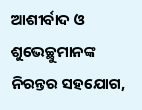ଆଶୀର୍ବାଦ ଓ ଶୁଭେଚ୍ଛୁମାନଙ୍କ ନିରନ୍ତର ସହଯୋଗ,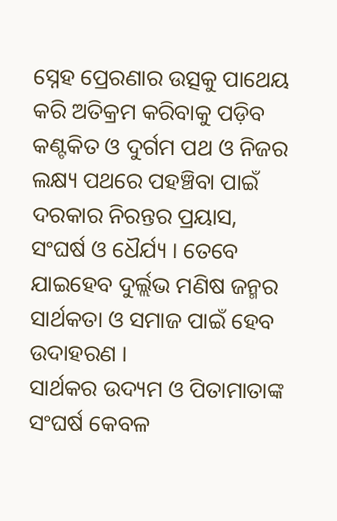ସ୍ନେହ ପ୍ରେରଣାର ଉତ୍ସକୁ ପାଥେୟ କରି ଅତିକ୍ରମ କରିବାକୁ ପଡ଼ିବ କଣ୍ଟକିତ ଓ ଦୁର୍ଗମ ପଥ ଓ ନିଜର ଲକ୍ଷ୍ୟ ପଥରେ ପହଞ୍ଚିବା ପାଇଁ ଦରକାର ନିରନ୍ତର ପ୍ରୟାସ, ସଂଘର୍ଷ ଓ ଧୈର୍ଯ୍ୟ । ତେବେ ଯାଇହେବ ଦୁର୍ଲ୍ଲଭ ମଣିଷ ଜନ୍ମର ସାର୍ଥକତା ଓ ସମାଜ ପାଇଁ ହେବ ଉଦାହରଣ ।
ସାର୍ଥକର ଉଦ୍ୟମ ଓ ପିତାମାତାଙ୍କ ସଂଘର୍ଷ କେବଳ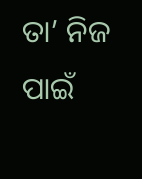ତା’ ନିଜ ପାଇଁ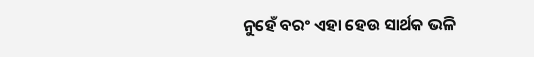ନୁହେଁ ବରଂ ଏହା ହେଉ ସାର୍ଥକ ଭଳି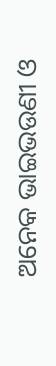ଅନେକ ଭାଇଭଉଣୀ ଓ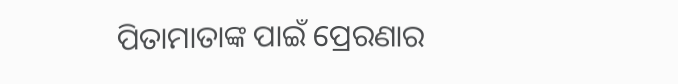ପିତାମାତାଙ୍କ ପାଇଁ ପ୍ରେରଣାର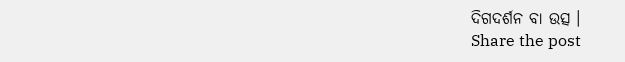ଦିଗଦର୍ଶନ ବା ଉତ୍ସ ।
Share the post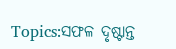Topics:ସଫଳ ଦୃଷ୍ଟାନ୍ତ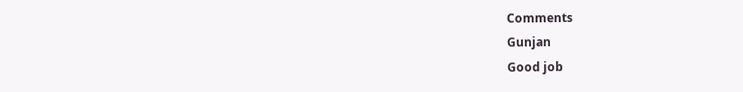Comments
Gunjan
Good job